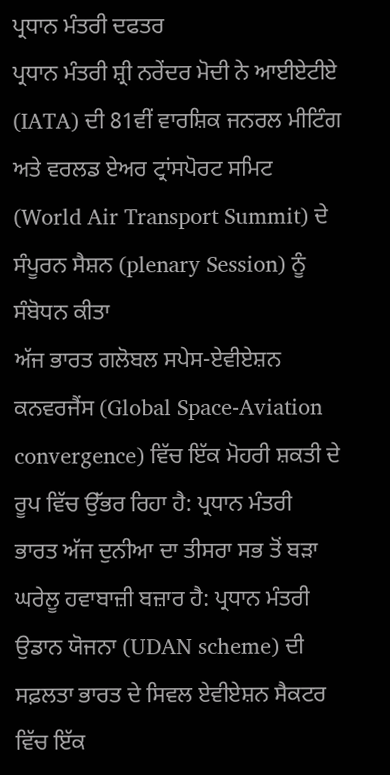ਪ੍ਰਧਾਨ ਮੰਤਰੀ ਦਫਤਰ
ਪ੍ਰਧਾਨ ਮੰਤਰੀ ਸ਼੍ਰੀ ਨਰੇਂਦਰ ਮੋਦੀ ਨੇ ਆਈਏਟੀਏ (IATA) ਦੀ 81ਵੀਂ ਵਾਰਸ਼ਿਕ ਜਨਰਲ ਮੀਟਿੰਗ ਅਤੇ ਵਰਲਡ ਏਅਰ ਟ੍ਰਾਂਸਪੋਰਟ ਸਮਿਟ (World Air Transport Summit) ਦੇ ਸੰਪੂਰਨ ਸੈਸ਼ਨ (plenary Session) ਨੂੰ ਸੰਬੋਧਨ ਕੀਤਾ
ਅੱਜ ਭਾਰਤ ਗਲੋਬਲ ਸਪੇਸ-ਏਵੀਏਸ਼ਨ ਕਨਵਰਜੈਂਸ (Global Space-Aviation convergence) ਵਿੱਚ ਇੱਕ ਮੋਹਰੀ ਸ਼ਕਤੀ ਦੇ ਰੂਪ ਵਿੱਚ ਉੱਭਰ ਰਿਹਾ ਹੈ: ਪ੍ਰਧਾਨ ਮੰਤਰੀ
ਭਾਰਤ ਅੱਜ ਦੁਨੀਆ ਦਾ ਤੀਸਰਾ ਸਭ ਤੋਂ ਬੜਾ ਘਰੇਲੂ ਹਵਾਬਾਜ਼ੀ ਬਜ਼ਾਰ ਹੈ: ਪ੍ਰਧਾਨ ਮੰਤਰੀ
ਉਡਾਨ ਯੋਜਨਾ (UDAN scheme) ਦੀ ਸਫ਼ਲਤਾ ਭਾਰਤ ਦੇ ਸਿਵਲ ਏਵੀਏਸ਼ਨ ਸੈਕਟਰ ਵਿੱਚ ਇੱਕ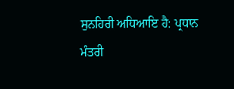ਸੁਨਹਿਰੀ ਅਧਿਆਇ ਹੈ: ਪ੍ਰਧਾਨ ਮੰਤਰੀ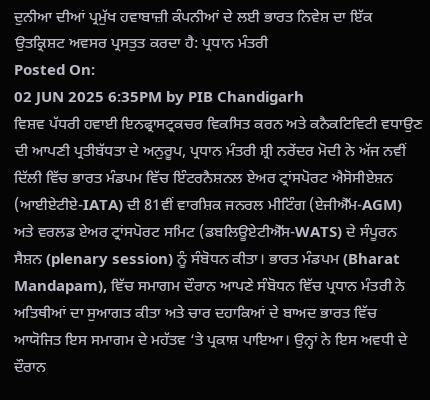ਦੁਨੀਆ ਦੀਆਂ ਪ੍ਰਮੁੱਖ ਹਵਾਬਾਜ਼ੀ ਕੰਪਨੀਆਂ ਦੇ ਲਈ ਭਾਰਤ ਨਿਵੇਸ਼ ਦਾ ਇੱਕ ਉਤਕ੍ਰਿਸ਼ਟ ਅਵਸਰ ਪ੍ਰਸਤੁਤ ਕਰਦਾ ਹੈ: ਪ੍ਰਧਾਨ ਮੰਤਰੀ
Posted On:
02 JUN 2025 6:35PM by PIB Chandigarh
ਵਿਸ਼ਵ ਪੱਧਰੀ ਹਵਾਈ ਇਨਫ੍ਰਾਸਟ੍ਰਕਚਰ ਵਿਕਸਿਤ ਕਰਨ ਅਤੇ ਕਨੈਕਟਿਵਿਟੀ ਵਧਾਉਣ ਦੀ ਆਪਣੀ ਪ੍ਰਤੀਬੱਧਤਾ ਦੇ ਅਨੁਰੂਪ, ਪ੍ਰਧਾਨ ਮੰਤਰੀ ਸ਼੍ਰੀ ਨਰੇਂਦਰ ਮੋਦੀ ਨੇ ਅੱਜ ਨਵੀਂ ਦਿੱਲੀ ਵਿੱਚ ਭਾਰਤ ਮੰਡਪਮ ਵਿੱਚ ਇੰਟਰਨੈਸ਼ਨਲ ਏਅਰ ਟ੍ਰਾਂਸਪੋਰਟ ਐਸੋਸੀਏਸ਼ਨ (ਆਈਏਟੀਏ-IATA) ਦੀ 81ਵੀਂ ਵਾਰਸ਼ਿਕ ਜਨਰਲ ਮੀਟਿੰਗ (ਏਜੀਐੱਮ-AGM) ਅਤੇ ਵਰਲਡ ਏਅਰ ਟ੍ਰਾਂਸਪੋਰਟ ਸਮਿਟ (ਡਬਲਿਊਏਟੀਐੱਸ-WATS) ਦੇ ਸੰਪੂਰਨ ਸੈਸ਼ਨ (plenary session) ਨੂੰ ਸੰਬੋਧਨ ਕੀਤਾ। ਭਾਰਤ ਮੰਡਪਮ (Bharat Mandapam), ਵਿੱਚ ਸਮਾਗਮ ਦੌਰਾਨ ਆਪਣੇ ਸੰਬੋਧਨ ਵਿੱਚ ਪ੍ਰਧਾਨ ਮੰਤਰੀ ਨੇ ਅਤਿਥੀਆਂ ਦਾ ਸੁਆਗਤ ਕੀਤਾ ਅਤੇ ਚਾਰ ਦਹਾਕਿਆਂ ਦੇ ਬਾਅਦ ਭਾਰਤ ਵਿੱਚ ਆਯੋਜਿਤ ਇਸ ਸਮਾਗਮ ਦੇ ਮਹੱਤਵ ‘ਤੇ ਪ੍ਰਕਾਸ਼ ਪਾਇਆ। ਉਨ੍ਹਾਂ ਨੇ ਇਸ ਅਵਧੀ ਦੇ ਦੌਰਾਨ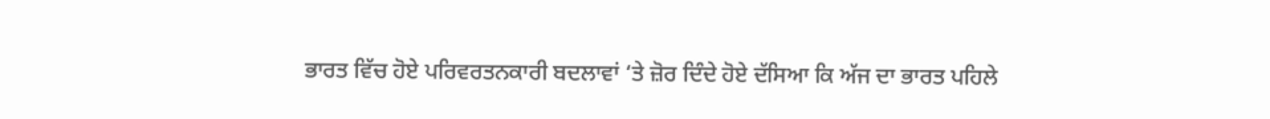ਭਾਰਤ ਵਿੱਚ ਹੋਏ ਪਰਿਵਰਤਨਕਾਰੀ ਬਦਲਾਵਾਂ ‘ਤੇ ਜ਼ੋਰ ਦਿੰਦੇ ਹੋਏ ਦੱਸਿਆ ਕਿ ਅੱਜ ਦਾ ਭਾਰਤ ਪਹਿਲੇ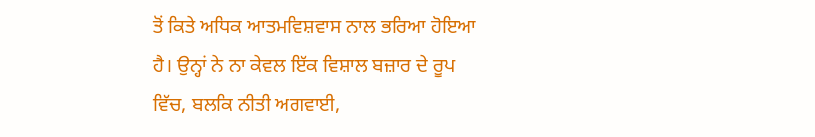ਤੋਂ ਕਿਤੇ ਅਧਿਕ ਆਤਮਵਿਸ਼ਵਾਸ ਨਾਲ ਭਰਿਆ ਹੋਇਆ ਹੈ। ਉਨ੍ਹਾਂ ਨੇ ਨਾ ਕੇਵਲ ਇੱਕ ਵਿਸ਼ਾਲ ਬਜ਼ਾਰ ਦੇ ਰੂਪ ਵਿੱਚ, ਬਲਕਿ ਨੀਤੀ ਅਗਵਾਈ,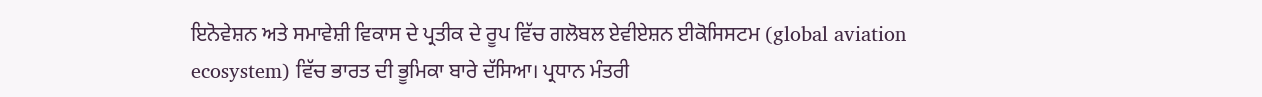ਇਨੋਵੇਸ਼ਨ ਅਤੇ ਸਮਾਵੇਸ਼ੀ ਵਿਕਾਸ ਦੇ ਪ੍ਰਤੀਕ ਦੇ ਰੂਪ ਵਿੱਚ ਗਲੋਬਲ ਏਵੀਏਸ਼ਨ ਈਕੋਸਿਸਟਮ (global aviation ecosystem) ਵਿੱਚ ਭਾਰਤ ਦੀ ਭੂਮਿਕਾ ਬਾਰੇ ਦੱਸਿਆ। ਪ੍ਰਧਾਨ ਮੰਤਰੀ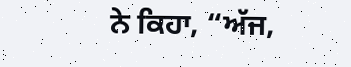ਨੇ ਕਿਹਾ, “ਅੱਜ,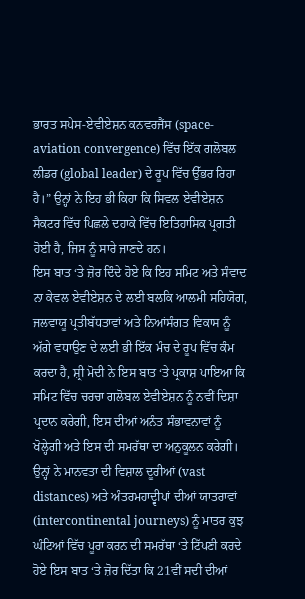ਭਾਰਤ ਸਪੇਸ-ਏਵੀਏਸ਼ਨ ਕਨਵਰਜੈਂਸ (space-aviation convergence) ਵਿੱਚ ਇੱਕ ਗਲੋਬਲ ਲੀਡਰ (global leader) ਦੇ ਰੂਪ ਵਿੱਚ ਉੱਭਰ ਰਿਹਾ ਹੈ।” ਉਨ੍ਹਾਂ ਨੇ ਇਹ ਭੀ ਕਿਹਾ ਕਿ ਸਿਵਲ ਏਵੀਏਸ਼ਨ ਸੈਕਟਰ ਵਿੱਚ ਪਿਛਲੇ ਦਹਾਕੇ ਵਿੱਚ ਇਤਿਹਾਸਿਕ ਪ੍ਰਗਤੀ ਹੋਈ ਹੈ, ਜਿਸ ਨੂੰ ਸਾਰੇ ਜਾਣਦੇ ਹਨ।
ਇਸ ਬਾਤ ‘ਤੇ ਜ਼ੋਰ ਦਿੰਦੇ ਹੋਏ ਕਿ ਇਹ ਸਮਿਟ ਅਤੇ ਸੰਵਾਦ ਨਾ ਕੇਵਲ ਏਵੀਏਸ਼ਨ ਦੇ ਲਈ ਬਲਕਿ ਆਲਮੀ ਸਹਿਯੋਗ, ਜਲਵਾਯੂ ਪ੍ਰਤੀਬੱਧਤਾਵਾਂ ਅਤੇ ਨਿਆਂਸੰਗਤ ਵਿਕਾਸ ਨੂੰ ਅੱਗੇ ਵਧਾਉਣ ਦੇ ਲਈ ਭੀ ਇੱਕ ਮੰਚ ਦੇ ਰੂਪ ਵਿੱਚ ਕੰਮ ਕਰਦਾ ਹੈ, ਸ਼੍ਰੀ ਮੋਦੀ ਨੇ ਇਸ ਬਾਤ ‘ਤੇ ਪ੍ਰਕਾਸ਼ ਪਾਇਆ ਕਿ ਸਮਿਟ ਵਿੱਚ ਚਰਚਾ ਗਲੋਬਲ ਏਵੀਏਸ਼ਨ ਨੂੰ ਨਵੀਂ ਦਿਸ਼ਾ ਪ੍ਰਦਾਨ ਕਰੇਗੀ, ਇਸ ਦੀਆਂ ਅਨੰਤ ਸੰਭਾਵਨਾਵਾਂ ਨੂੰ ਖੋਲ੍ਹੇਗੀ ਅਤੇ ਇਸ ਦੀ ਸਮਰੱਥਾ ਦਾ ਅਨੁਕੂਲਨ ਕਰੇਗੀ। ਉਨ੍ਹਾਂ ਨੇ ਮਾਨਵਤਾ ਦੀ ਵਿਸ਼ਾਲ ਦੂਰੀਆਂ (vast distances) ਅਤੇ ਅੰਤਰਮਹਾਦ੍ਵੀਪਾਂ ਦੀਆਂ ਯਾਤਰਾਵਾਂ (intercontinental journeys) ਨੂੰ ਮਾਤਰ ਕੁਝ ਘੰਟਿਆਂ ਵਿੱਚ ਪੂਰਾ ਕਰਨ ਦੀ ਸਮਰੱਥਾ ‘ਤੇ ਟਿੱਪਣੀ ਕਰਦੇ ਹੋਏ ਇਸ ਬਾਤ ‘ਤੇ ਜ਼ੋਰ ਦਿੱਤਾ ਕਿ 21ਵੀਂ ਸਦੀ ਦੀਆਂ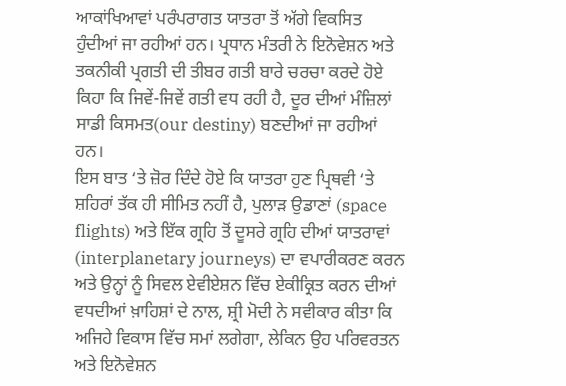ਆਕਾਂਖਿਆਵਾਂ ਪਰੰਪਰਾਗਤ ਯਾਤਰਾ ਤੋਂ ਅੱਗੇ ਵਿਕਸਿਤ ਹੁੰਦੀਆਂ ਜਾ ਰਹੀਆਂ ਹਨ। ਪ੍ਰਧਾਨ ਮੰਤਰੀ ਨੇ ਇਨੋਵੇਸ਼ਨ ਅਤੇ ਤਕਨੀਕੀ ਪ੍ਰਗਤੀ ਦੀ ਤੀਬਰ ਗਤੀ ਬਾਰੇ ਚਰਚਾ ਕਰਦੇ ਹੋਏ ਕਿਹਾ ਕਿ ਜਿਵੇਂ-ਜਿਵੇਂ ਗਤੀ ਵਧ ਰਹੀ ਹੈ, ਦੂਰ ਦੀਆਂ ਮੰਜ਼ਿਲਾਂ ਸਾਡੀ ਕਿਸਮਤ(our destiny) ਬਣਦੀਆਂ ਜਾ ਰਹੀਆਂ ਹਨ।
ਇਸ ਬਾਤ ‘ਤੇ ਜ਼ੋਰ ਦਿੰਦੇ ਹੋਏ ਕਿ ਯਾਤਰਾ ਹੁਣ ਪ੍ਰਿਥਵੀ ‘ਤੇ ਸ਼ਹਿਰਾਂ ਤੱਕ ਹੀ ਸੀਮਿਤ ਨਹੀਂ ਹੈ, ਪੁਲਾੜ ਉਡਾਣਾਂ (space flights) ਅਤੇ ਇੱਕ ਗ੍ਰਹਿ ਤੋਂ ਦੂਸਰੇ ਗ੍ਰਹਿ ਦੀਆਂ ਯਾਤਰਾਵਾਂ (interplanetary journeys) ਦਾ ਵਪਾਰੀਕਰਣ ਕਰਨ ਅਤੇ ਉਨ੍ਹਾਂ ਨੂੰ ਸਿਵਲ ਏਵੀਏਸ਼ਨ ਵਿੱਚ ਏਕੀਕ੍ਰਿਤ ਕਰਨ ਦੀਆਂ ਵਧਦੀਆਂ ਖ਼ਾਹਿਸ਼ਾਂ ਦੇ ਨਾਲ, ਸ਼੍ਰੀ ਮੋਦੀ ਨੇ ਸਵੀਕਾਰ ਕੀਤਾ ਕਿ ਅਜਿਹੇ ਵਿਕਾਸ ਵਿੱਚ ਸਮਾਂ ਲਗੇਗਾ, ਲੇਕਿਨ ਉਹ ਪਰਿਵਰਤਨ ਅਤੇ ਇਨੋਵੇਸ਼ਨ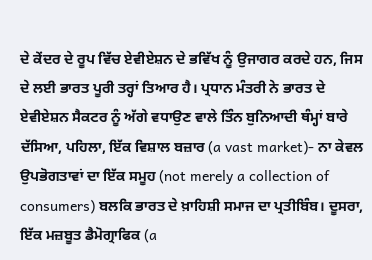ਦੇ ਕੇਂਦਰ ਦੇ ਰੂਪ ਵਿੱਚ ਏਵੀਏਸ਼ਨ ਦੇ ਭਵਿੱਖ ਨੂੰ ਉਜਾਗਰ ਕਰਦੇ ਹਨ, ਜਿਸ ਦੇ ਲਈ ਭਾਰਤ ਪੂਰੀ ਤਰ੍ਹਾਂ ਤਿਆਰ ਹੈ। ਪ੍ਰਧਾਨ ਮੰਤਰੀ ਨੇ ਭਾਰਤ ਦੇ ਏਵੀਏਸ਼ਨ ਸੈਕਟਰ ਨੂੰ ਅੱਗੇ ਵਧਾਉਣ ਵਾਲੇ ਤਿੰਨ ਬੁਨਿਆਦੀ ਥੰਮ੍ਹਾਂ ਬਾਰੇ ਦੱਸਿਆ, ਪਹਿਲਾ, ਇੱਕ ਵਿਸ਼ਾਲ ਬਜ਼ਾਰ (a vast market)- ਨਾ ਕੇਵਲ ਉਪਭੋਗਤਾਵਾਂ ਦਾ ਇੱਕ ਸਮੂਹ (not merely a collection of consumers) ਬਲਕਿ ਭਾਰਤ ਦੇ ਖ਼ਾਹਿਸ਼ੀ ਸਮਾਜ ਦਾ ਪ੍ਰਤੀਬਿੰਬ। ਦੂਸਰਾ, ਇੱਕ ਮਜ਼ਬੂਤ ਡੈਮੋਗ੍ਰਾਫਿਕ (a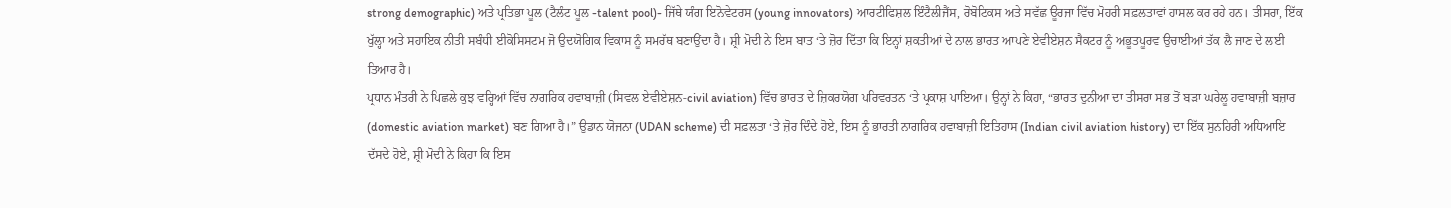strong demographic) ਅਤੇ ਪ੍ਰਤਿਭਾ ਪੂਲ (ਟੈਲੰਟ ਪੂਲ -talent pool)- ਜਿੱਥੇ ਯੰਗ ਇਨੋਵੇਟਰਸ (young innovators) ਆਰਟੀਫਿਸ਼ਲ ਇੰਟੈਲੀਜੈਂਸ, ਰੋਬੋਟਿਕਸ ਅਤੇ ਸਵੱਛ ਊਰਜਾ ਵਿੱਚ ਮੋਹਰੀ ਸਫ਼ਲਤਾਵਾਂ ਹਾਸਲ ਕਰ ਰਹੇ ਹਨ। ਤੀਸਰਾ, ਇੱਕ ਖੁੱਲ੍ਹਾ ਅਤੇ ਸਹਾਇਕ ਨੀਤੀ ਸਬੰਧੀ ਈਕੋਸਿਸਟਮ ਜੋ ਉਦਯੋਗਿਕ ਵਿਕਾਸ ਨੂੰ ਸਮਰੱਥ ਬਣਾਉਂਦਾ ਹੈ। ਸ਼੍ਰੀ ਮੋਦੀ ਨੇ ਇਸ ਬਾਤ ‘ਤੇ ਜ਼ੋਰ ਦਿੱਤਾ ਕਿ ਇਨ੍ਹਾਂ ਸ਼ਕਤੀਆਂ ਦੇ ਨਾਲ ਭਾਰਤ ਆਪਣੇ ਏਵੀਏਸ਼ਨ ਸੈਕਟਰ ਨੂੰ ਅਭੂਤਪੂਰਵ ਉਚਾਈਆਂ ਤੱਕ ਲੈ ਜਾਣ ਦੇ ਲਈ ਤਿਆਰ ਹੈ।
ਪ੍ਰਧਾਨ ਮੰਤਰੀ ਨੇ ਪਿਛਲੇ ਕੁਝ ਵਰ੍ਹਿਆਂ ਵਿੱਚ ਨਾਗਰਿਕ ਹਵਾਬਾਜ਼ੀ (ਸਿਵਲ ਏਵੀਏਸ਼ਨ-civil aviation) ਵਿੱਚ ਭਾਰਤ ਦੇ ਜ਼ਿਕਰਯੋਗ ਪਰਿਵਰਤਨ ‘ਤੇ ਪ੍ਰਕਾਸ਼ ਪਾਇਆ। ਉਨ੍ਹਾਂ ਨੇ ਕਿਹਾ, “ਭਾਰਤ ਦੁਨੀਆ ਦਾ ਤੀਸਰਾ ਸਭ ਤੋਂ ਬੜਾ ਘਰੇਲੂ ਹਵਾਬਾਜ਼ੀ ਬਜ਼ਾਰ (domestic aviation market) ਬਣ ਗਿਆ ਹੈ।” ਉਡਾਨ ਯੋਜਨਾ (UDAN scheme) ਦੀ ਸਫ਼ਲਤਾ ‘ਤੇ ਜ਼ੋਰ ਦਿੰਦੇ ਹੋਏ, ਇਸ ਨੂੰ ਭਾਰਤੀ ਨਾਗਰਿਕ ਹਵਾਬਾਜ਼ੀ ਇਤਿਹਾਸ (Indian civil aviation history) ਦਾ ਇੱਕ ਸੁਨਹਿਰੀ ਅਧਿਆਇ ਦੱਸਦੇ ਹੋਏ, ਸ਼੍ਰੀ ਮੋਦੀ ਨੇ ਕਿਹਾ ਕਿ ਇਸ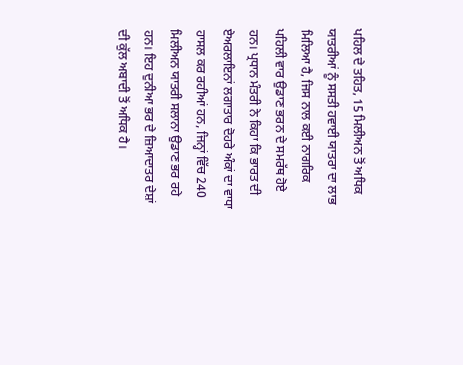ਪਹਿਲ ਦੇ ਤਹਿਤ, 15 ਮਿਲੀਅਨ ਤੋਂ ਅਧਿਕ ਯਾਤਰੀਆਂ ਨੂੰ ਸਸਤੀ ਹਵਾਈ ਯਾਤਰਾ ਦਾ ਲਾਭ ਮਿਲਿਆ ਹੈ, ਜਿਸ ਨਾਲ ਕਈ ਨਾਗਰਿਕ ਪਹਿਲੀ ਵਾਰ ਉਡਾਣ ਭਰਨ ਦੇ ਸਮਰੱਥ ਹੋਏ ਹਨ। ਪ੍ਰਧਾਨ ਮੰਤਰੀ ਨੇ ਕਿਹਾ ਕਿ ਭਾਰਤ ਦੀ ਏਅਰਲਾਇਨਾਂ ਲਗਾਤਾਰ ਦੋਹਰੇ ਅੰਕਾਂ ਦਾ ਵਾਧਾ ਹਾਸਲ ਕਰ ਰਹੀਆਂ ਹਨ, ਜਿਨ੍ਹਾਂ ਵਿੱਚ 240 ਮਿਲੀਅਨ ਯਾਤਰੀ ਸਲਾਨਾ ਉਡਾਣ ਭਰ ਰਹੇ ਹਨ। ਇਹ ਦੁਨੀਆ ਭਰ ਦੇ ਜ਼ਿਆਦਾਤਰ ਦੇਸ਼ਾਂ ਦੀ ਕੁੱਲ ਅਬਾਦੀ ਤੋਂ ਅਧਿਕ ਹੈ।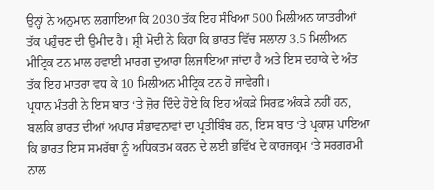ਉਨ੍ਹਾਂ ਨੇ ਅਨੁਮਾਨ ਲਗਾਇਆ ਕਿ 2030 ਤੱਕ ਇਹ ਸੰਖਿਆ 500 ਮਿਲੀਅਨ ਯਾਤਰੀਆਂ ਤੱਕ ਪਹੁੰਚਣ ਦੀ ਉਮੀਦ ਹੈ। ਸ਼੍ਰੀ ਮੋਦੀ ਨੇ ਕਿਹਾ ਕਿ ਭਾਰਤ ਵਿੱਚ ਸਲਾਨਾ 3.5 ਮਿਲੀਅਨ ਮੀਟ੍ਰਿਕ ਟਨ ਮਾਲ ਹਵਾਈ ਮਾਰਗ ਦੁਆਰਾ ਲਿਜਾਇਆ ਜਾਂਦਾ ਹੈ ਅਤੇ ਇਸ ਦਹਾਕੇ ਦੇ ਅੰਤ ਤੱਕ ਇਹ ਮਾਤਰਾ ਵਧ ਕੇ 10 ਮਿਲੀਅਨ ਮੀਟ੍ਰਿਕ ਟਨ ਹੋ ਜਾਵੇਗੀ।
ਪ੍ਰਧਾਨ ਮੰਤਰੀ ਨੇ ਇਸ ਬਾਤ ‘ਤੇ ਜ਼ੋਰ ਦਿੰਦੇ ਹੋਏ ਕਿ ਇਹ ਅੰਕੜੇ ਸਿਰਫ਼ ਅੰਕੜੇ ਨਹੀਂ ਹਨ, ਬਲਕਿ ਭਾਰਤ ਦੀਆਂ ਅਪਾਰ ਸੰਭਾਵਨਾਵਾਂ ਦਾ ਪ੍ਰਤੀਬਿੰਬ ਹਨ, ਇਸ ਬਾਤ ‘ਤੇ ਪ੍ਰਕਾਸ਼ ਪਾਇਆ ਕਿ ਭਾਰਤ ਇਸ ਸਮਰੱਥਾ ਨੂੰ ਅਧਿਕਤਮ ਕਰਨ ਦੇ ਲਈ ਭਵਿੱਖ ਦੇ ਕਾਰਜਕ੍ਰਮ ‘ਤੇ ਸਰਗਰਮੀ ਨਾਲ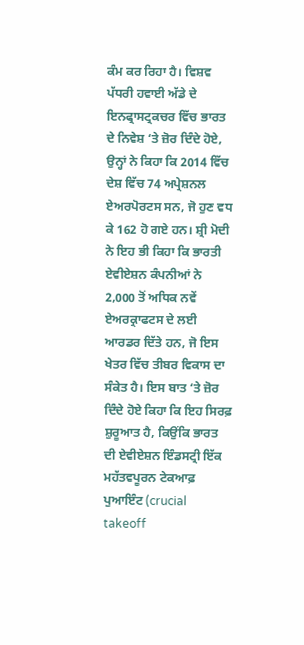ਕੰਮ ਕਰ ਰਿਹਾ ਹੈ। ਵਿਸ਼ਵ ਪੱਧਰੀ ਹਵਾਈ ਅੱਡੇ ਦੇ ਇਨਫ੍ਰਾਸਟ੍ਰਕਚਰ ਵਿੱਚ ਭਾਰਤ ਦੇ ਨਿਵੇਸ਼ ‘ਤੇ ਜ਼ੋਰ ਦਿੰਦੇ ਹੋਏ, ਉਨ੍ਹਾਂ ਨੇ ਕਿਹਾ ਕਿ 2014 ਵਿੱਚ ਦੇਸ਼ ਵਿੱਚ 74 ਅਪ੍ਰੇਸ਼ਨਲ ਏਅਰਪੋਰਟਸ ਸਨ, ਜੋ ਹੁਣ ਵਧ ਕੇ 162 ਹੋ ਗਏ ਹਨ। ਸ਼੍ਰੀ ਮੋਦੀ ਨੇ ਇਹ ਭੀ ਕਿਹਾ ਕਿ ਭਾਰਤੀ ਏਵੀਏਸ਼ਨ ਕੰਪਨੀਆਂ ਨੇ 2,000 ਤੋਂ ਅਧਿਕ ਨਵੇਂ ਏਅਰਕ੍ਰਾਫਟਸ ਦੇ ਲਈ ਆਰਡਰ ਦਿੱਤੇ ਹਨ, ਜੋ ਇਸ ਖੇਤਰ ਵਿੱਚ ਤੀਬਰ ਵਿਕਾਸ ਦਾ ਸੰਕੇਤ ਹੈ। ਇਸ ਬਾਤ ‘ਤੇ ਜ਼ੋਰ ਦਿੰਦੇ ਹੋਏ ਕਿਹਾ ਕਿ ਇਹ ਸਿਰਫ਼ ਸ਼ੁਰੂਆਤ ਹੈ, ਕਿਉਂਕਿ ਭਾਰਤ ਦੀ ਏਵੀਏਸ਼ਨ ਇੰਡਸਟ੍ਰੀ ਇੱਕ ਮਹੱਤਵਪੂਰਨ ਟੇਕਆਫ਼ ਪੁਆਇੰਟ (crucial takeoff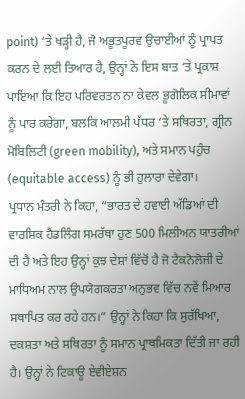point) ‘ਤੇ ਖੜ੍ਹੀ ਹੈ, ਜੋ ਅਭੂਤਪੂਰਵ ਉਚਾਈਆਂ ਨੂੰ ਪ੍ਰਾਪਤ ਕਰਨ ਦੇ ਲਈ ਤਿਆਰ ਹੈ, ਉਨ੍ਹਾਂ ਨੇ ਇਸ ਬਾਤ ‘ਤੇ ਪ੍ਰਕਾਸ਼ ਪਾਇਆ ਕਿ ਇਹ ਪਰਿਵਰਤਨ ਨਾ ਕੇਵਲ ਭੂਗੋਲਿਕ ਸੀਮਾਵਾਂ ਨੂੰ ਪਾਰ ਕਰੇਗਾ, ਬਲਕਿ ਆਲਮੀ ਪੱਧਰ ‘ਤੇ ਸਥਿਰਤਾ, ਗ੍ਰੀਨ ਮੋਬਿਲਿਟੀ (green mobility), ਅਤੇ ਸਮਾਨ ਪਹੁੰਚ (equitable access) ਨੂੰ ਭੀ ਹੁਲਾਰਾ ਦੇਵੇਗਾ।
ਪ੍ਰਧਾਨ ਮੰਤਰੀ ਨੇ ਕਿਹਾ, “ਭਾਰਤ ਦੇ ਹਵਾਈ ਅੱਡਿਆਂ ਦੀ ਵਾਰਸ਼ਿਕ ਹੈਂਡਲਿੰਗ ਸਮਰੱਥਾ ਹੁਣ 500 ਮਿਲੀਅਨ ਯਾਤਰੀਆਂ ਦੀ ਹੈ ਅਤੇ ਇਹ ਉਨ੍ਹਾਂ ਕੁਝ ਦੇਸ਼ਾਂ ਵਿੱਚੋਂ ਹੈ ਜੋ ਟੈਕਨੋਲੋਜੀ ਦੇ ਮਾਧਿਅਮ ਨਾਲ ਉਪਯੋਗਕਰਤਾ ਅਨੁਭਵ ਵਿੱਚ ਨਵੇਂ ਮਿਆਰ ਸਥਾਪਿਤ ਕਰ ਰਹੇ ਹਨ।” ਉਨ੍ਹਾਂ ਨੇ ਕਿਹਾ ਕਿ ਸੁਰੱਖਿਆ, ਦਕਸ਼ਤਾ ਅਤੇ ਸਥਿਰਤਾ ਨੂੰ ਸਮਾਨ ਪ੍ਰਾਥਮਿਕਤਾ ਦਿੱਤੀ ਜਾ ਰਹੀ ਹੈ। ਉਨ੍ਹਾਂ ਨੇ ਟਿਕਾਊ ਏਵੀਏਸ਼ਨ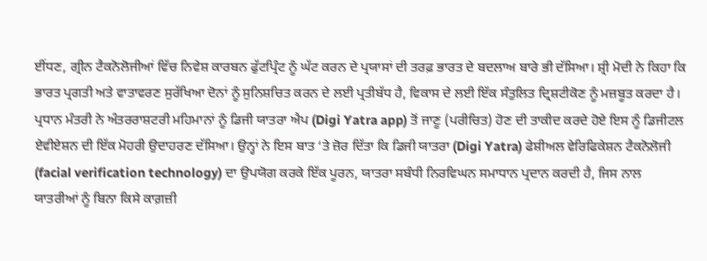ਈਂਧਣ, ਗ੍ਰੀਨ ਟੈਕਨੋਲੋਜੀਆਂ ਵਿੱਚ ਨਿਵੇਸ਼ ਕਾਰਬਨ ਫੁੱਟਪ੍ਰਿੰਟ ਨੂੰ ਘੱਟ ਕਰਨ ਦੇ ਪ੍ਰਯਾਸਾਂ ਦੀ ਤਰਫ਼ ਭਾਰਤ ਦੇ ਬਦਲਾਅ ਬਾਰੇ ਭੀ ਦੱਸਿਆ। ਸ਼੍ਰੀ ਮੋਦੀ ਨੇ ਕਿਹਾ ਕਿ ਭਾਰਤ ਪ੍ਰਗਤੀ ਅਤੇ ਵਾਤਾਵਰਣ ਸੁਰੱਖਿਆ ਦੋਨਾਂ ਨੂੰ ਸੁਨਿਸ਼ਚਿਤ ਕਰਨ ਦੇ ਲਈ ਪ੍ਰਤੀਬੱਧ ਹੈ, ਵਿਕਾਸ ਦੇ ਲਈ ਇੱਕ ਸੰਤੁਲਿਤ ਦ੍ਰਿਸ਼ਟੀਕੋਣ ਨੂੰ ਮਜ਼ਬੂਤ ਕਰਦਾ ਹੈ।
ਪ੍ਰਧਾਨ ਮੰਤਰੀ ਨੇ ਅੰਤਰਰਾਸ਼ਟਰੀ ਮਹਿਮਾਨਾਂ ਨੂੰ ਡਿਜੀ ਯਾਤਰਾ ਐਪ (Digi Yatra app) ਤੋਂ ਜਾਣੂ (ਪਰੀਚਿਤ) ਹੋਣ ਦੀ ਤਾਕੀਦ ਕਰਦੇ ਹੋਏ ਇਸ ਨੂੰ ਡਿਜੀਟਲ ਏਵੀਏਸ਼ਨ ਦੀ ਇੱਕ ਮੋਹਰੀ ਉਦਾਹਰਣ ਦੱਸਿਆ। ਉਨ੍ਹਾਂ ਨੇ ਇਸ ਬਾਤ ‘ਤੇ ਜ਼ੋਰ ਦਿੱਤਾ ਕਿ ਡਿਜੀ ਯਾਤਰਾ (Digi Yatra) ਫੇਸ਼ੀਅਲ ਵੇਰਿਫਿਕੇਸ਼ਨ ਟੈਕਨੋਲੋਜੀ (facial verification technology) ਦਾ ਉਪਯੋਗ ਕਰਕੇ ਇੱਕ ਪੂਰਨ, ਯਾਤਰਾ ਸਬੰਧੀ ਨਿਰਵਿਘਨ ਸਮਾਧਾਨ ਪ੍ਰਦਾਨ ਕਰਦੀ ਹੈ, ਜਿਸ ਨਾਲ ਯਾਤਰੀਆਂ ਨੂੰ ਬਿਨਾ ਕਿਸੇ ਕਾਗ਼ਜ਼ੀ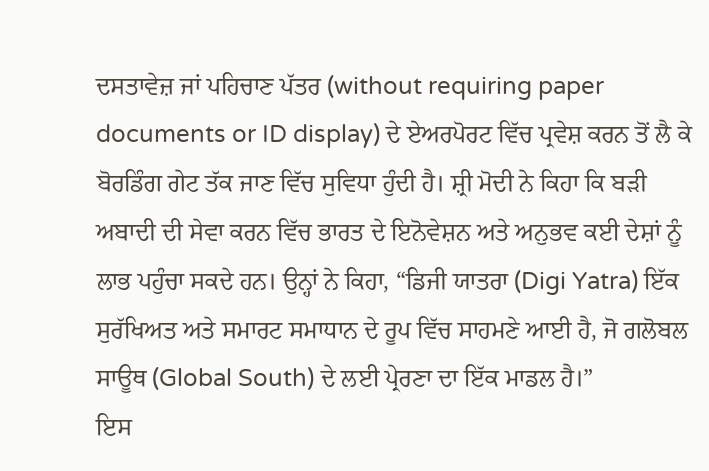ਦਸਤਾਵੇਜ਼ ਜਾਂ ਪਹਿਚਾਣ ਪੱਤਰ (without requiring paper documents or ID display) ਦੇ ਏਅਰਪੋਰਟ ਵਿੱਚ ਪ੍ਰਵੇਸ਼ ਕਰਨ ਤੋਂ ਲੈ ਕੇ ਬੋਰਡਿੰਗ ਗੇਟ ਤੱਕ ਜਾਣ ਵਿੱਚ ਸੁਵਿਧਾ ਹੁੰਦੀ ਹੈ। ਸ਼੍ਰੀ ਮੋਦੀ ਨੇ ਕਿਹਾ ਕਿ ਬੜੀ ਅਬਾਦੀ ਦੀ ਸੇਵਾ ਕਰਨ ਵਿੱਚ ਭਾਰਤ ਦੇ ਇਨੋਵੇਸ਼ਨ ਅਤੇ ਅਨੁਭਵ ਕਈ ਦੇਸ਼ਾਂ ਨੂੰ ਲਾਭ ਪਹੁੰਚਾ ਸਕਦੇ ਹਨ। ਉਨ੍ਹਾਂ ਨੇ ਕਿਹਾ, “ਡਿਜੀ ਯਾਤਰਾ (Digi Yatra) ਇੱਕ ਸੁਰੱਖਿਅਤ ਅਤੇ ਸਮਾਰਟ ਸਮਾਧਾਨ ਦੇ ਰੂਪ ਵਿੱਚ ਸਾਹਮਣੇ ਆਈ ਹੈ, ਜੋ ਗਲੋਬਲ ਸਾਊਥ (Global South) ਦੇ ਲਈ ਪ੍ਰੇਰਣਾ ਦਾ ਇੱਕ ਮਾਡਲ ਹੈ।”
ਇਸ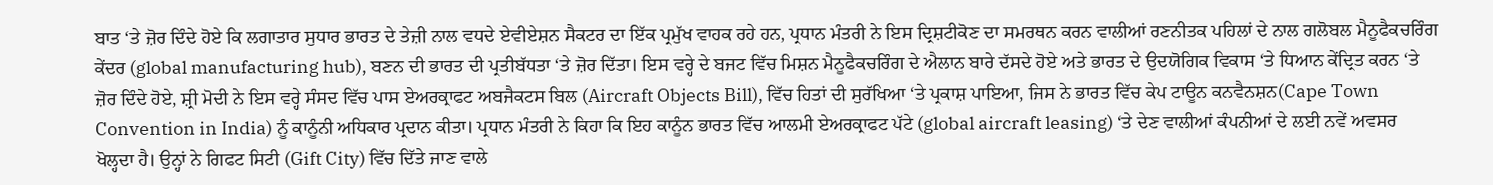ਬਾਤ ‘ਤੇ ਜ਼ੋਰ ਦਿੰਦੇ ਹੋਏ ਕਿ ਲਗਾਤਾਰ ਸੁਧਾਰ ਭਾਰਤ ਦੇ ਤੇਜ਼ੀ ਨਾਲ ਵਧਦੇ ਏਵੀਏਸ਼ਨ ਸੈਕਟਰ ਦਾ ਇੱਕ ਪ੍ਰਮੁੱਖ ਵਾਹਕ ਰਹੇ ਹਨ, ਪ੍ਰਧਾਨ ਮੰਤਰੀ ਨੇ ਇਸ ਦ੍ਰਿਸ਼ਟੀਕੋਣ ਦਾ ਸਮਰਥਨ ਕਰਨ ਵਾਲੀਆਂ ਰਣਨੀਤਕ ਪਹਿਲਾਂ ਦੇ ਨਾਲ ਗਲੋਬਲ ਮੈਨੂਫੈਕਚਰਿੰਗ ਕੇਂਦਰ (global manufacturing hub), ਬਣਨ ਦੀ ਭਾਰਤ ਦੀ ਪ੍ਰਤੀਬੱਧਤਾ ‘ਤੇ ਜ਼ੋਰ ਦਿੱਤਾ। ਇਸ ਵਰ੍ਹੇ ਦੇ ਬਜਟ ਵਿੱਚ ਮਿਸ਼ਨ ਮੈਨੂਫੈਕਚਰਿੰਗ ਦੇ ਐਲਾਨ ਬਾਰੇ ਦੱਸਦੇ ਹੋਏ ਅਤੇ ਭਾਰਤ ਦੇ ਉਦਯੋਗਿਕ ਵਿਕਾਸ ‘ਤੇ ਧਿਆਨ ਕੇਂਦ੍ਰਿਤ ਕਰਨ ‘ਤੇ ਜ਼ੋਰ ਦਿੰਦੇ ਹੋਏ, ਸ਼੍ਰੀ ਮੋਦੀ ਨੇ ਇਸ ਵਰ੍ਹੇ ਸੰਸਦ ਵਿੱਚ ਪਾਸ ਏਅਰਕ੍ਰਾਫਟ ਅਬਜੈਕਟਸ ਬਿਲ (Aircraft Objects Bill), ਵਿੱਚ ਹਿਤਾਂ ਦੀ ਸੁਰੱਖਿਆ ‘ਤੇ ਪ੍ਰਕਾਸ਼ ਪਾਇਆ, ਜਿਸ ਨੇ ਭਾਰਤ ਵਿੱਚ ਕੇਪ ਟਾਊਨ ਕਨਵੈਨਸ਼ਨ(Cape Town Convention in India) ਨੂੰ ਕਾਨੂੰਨੀ ਅਧਿਕਾਰ ਪ੍ਰਦਾਨ ਕੀਤਾ। ਪ੍ਰਧਾਨ ਮੰਤਰੀ ਨੇ ਕਿਹਾ ਕਿ ਇਹ ਕਾਨੂੰਨ ਭਾਰਤ ਵਿੱਚ ਆਲਮੀ ਏਅਰਕ੍ਰਾਫਟ ਪੱਟੇ (global aircraft leasing) ‘ਤੇ ਦੇਣ ਵਾਲੀਆਂ ਕੰਪਨੀਆਂ ਦੇ ਲਈ ਨਵੇਂ ਅਵਸਰ ਖੋਲ੍ਹਦਾ ਹੈ। ਉਨ੍ਹਾਂ ਨੇ ਗਿਫਟ ਸਿਟੀ (Gift City) ਵਿੱਚ ਦਿੱਤੇ ਜਾਣ ਵਾਲੇ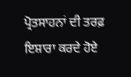ਪ੍ਰੋਤਸਾਹਨਾਂ ਦੀ ਤਰਫ਼ ਇਸ਼ਾਰਾ ਕਰਦੇ ਹੋਏ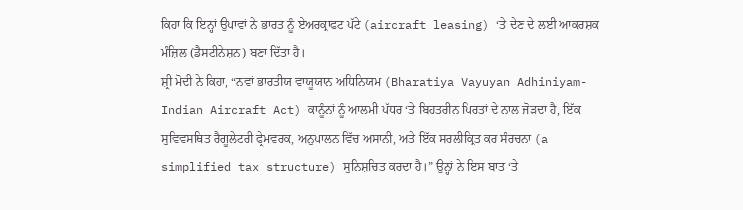ਕਿਹਾ ਕਿ ਇਨ੍ਹਾਂ ਉਪਾਵਾਂ ਨੇ ਭਾਰਤ ਨੂੰ ਏਅਰਕ੍ਰਾਫਟ ਪੱਟੇ (aircraft leasing) ‘ਤੇ ਦੇਣ ਦੇ ਲਈ ਆਕਰਸ਼ਕ ਮੰਜ਼ਿਲ (ਡੈਸਟੀਨੇਸ਼ਨ) ਬਣਾ ਦਿੱਤਾ ਹੈ।
ਸ਼੍ਰੀ ਮੋਦੀ ਨੇ ਕਿਹਾ, “ਨਵਾਂ ਭਾਰਤੀਯ ਵਾਯੂਯਾਨ ਅਧਿਨਿਯਮ (Bharatiya Vayuyan Adhiniyam- Indian Aircraft Act) ਕਾਨੂੰਨਾਂ ਨੂੰ ਆਲਮੀ ਪੱਧਰ ‘ਤੇ ਬਿਹਤਰੀਨ ਪਿਰਤਾਂ ਦੇ ਨਾਲ ਜੋੜਦਾ ਹੈ, ਇੱਕ ਸੁਵਿਵਸਥਿਤ ਰੈਗੂਲੇਟਰੀ ਫ੍ਰੇਮਵਰਕ, ਅਨੁਪਾਲਨ ਵਿੱਚ ਅਸਾਨੀ, ਅਤੇ ਇੱਕ ਸਰਲੀਕ੍ਰਿਤ ਕਰ ਸੰਰਚਨਾ (a simplified tax structure) ਸੁਨਿਸ਼ਚਿਤ ਕਰਦਾ ਹੈ।” ਉਨ੍ਹਾਂ ਨੇ ਇਸ ਬਾਤ ‘ਤੇ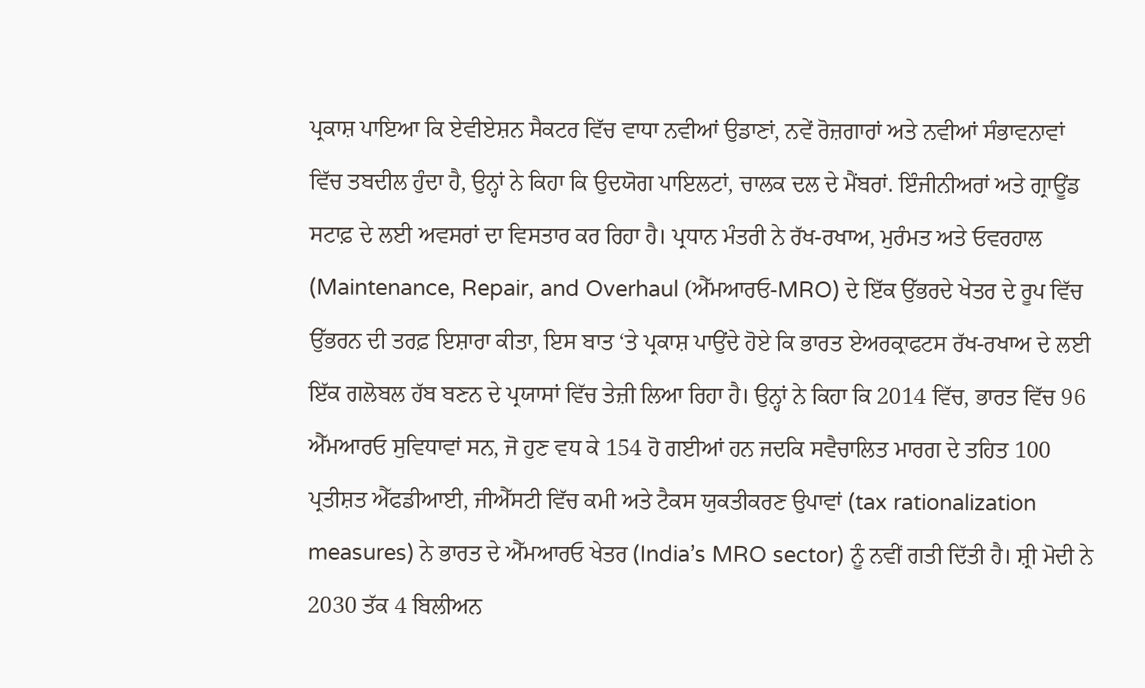ਪ੍ਰਕਾਸ਼ ਪਾਇਆ ਕਿ ਏਵੀਏਸ਼ਨ ਸੈਕਟਰ ਵਿੱਚ ਵਾਧਾ ਨਵੀਆਂ ਉਡਾਣਾਂ, ਨਵੇਂ ਰੋਜ਼ਗਾਰਾਂ ਅਤੇ ਨਵੀਆਂ ਸੰਭਾਵਨਾਵਾਂ ਵਿੱਚ ਤਬਦੀਲ ਹੁੰਦਾ ਹੈ, ਉਨ੍ਹਾਂ ਨੇ ਕਿਹਾ ਕਿ ਉਦਯੋਗ ਪਾਇਲਟਾਂ, ਚਾਲਕ ਦਲ ਦੇ ਮੈਂਬਰਾਂ. ਇੰਜੀਨੀਅਰਾਂ ਅਤੇ ਗ੍ਰਾਊਂਡ ਸਟਾਫ਼ ਦੇ ਲਈ ਅਵਸਰਾਂ ਦਾ ਵਿਸਤਾਰ ਕਰ ਰਿਹਾ ਹੈ। ਪ੍ਰਧਾਨ ਮੰਤਰੀ ਨੇ ਰੱਖ-ਰਖਾਅ, ਮੁਰੰਮਤ ਅਤੇ ਓਵਰਹਾਲ (Maintenance, Repair, and Overhaul (ਐੱਮਆਰਓ-MRO) ਦੇ ਇੱਕ ਉੱਭਰਦੇ ਖੇਤਰ ਦੇ ਰੂਪ ਵਿੱਚ ਉੱਭਰਨ ਦੀ ਤਰਫ਼ ਇਸ਼ਾਰਾ ਕੀਤਾ, ਇਸ ਬਾਤ ‘ਤੇ ਪ੍ਰਕਾਸ਼ ਪਾਉਂਦੇ ਹੋਏ ਕਿ ਭਾਰਤ ਏਅਰਕ੍ਰਾਫਟਸ ਰੱਖ-ਰਖਾਅ ਦੇ ਲਈ ਇੱਕ ਗਲੋਬਲ ਹੱਬ ਬਣਨ ਦੇ ਪ੍ਰਯਾਸਾਂ ਵਿੱਚ ਤੇਜ਼ੀ ਲਿਆ ਰਿਹਾ ਹੈ। ਉਨ੍ਹਾਂ ਨੇ ਕਿਹਾ ਕਿ 2014 ਵਿੱਚ, ਭਾਰਤ ਵਿੱਚ 96 ਐੱਮਆਰਓ ਸੁਵਿਧਾਵਾਂ ਸਨ, ਜੋ ਹੁਣ ਵਧ ਕੇ 154 ਹੋ ਗਈਆਂ ਹਨ ਜਦਕਿ ਸਵੈਚਾਲਿਤ ਮਾਰਗ ਦੇ ਤਹਿਤ 100 ਪ੍ਰਤੀਸ਼ਤ ਐੱਫਡੀਆਈ, ਜੀਐੱਸਟੀ ਵਿੱਚ ਕਮੀ ਅਤੇ ਟੈਕਸ ਯੁਕਤੀਕਰਣ ਉਪਾਵਾਂ (tax rationalization measures) ਨੇ ਭਾਰਤ ਦੇ ਐੱਮਆਰਓ ਖੇਤਰ (India’s MRO sector) ਨੂੰ ਨਵੀਂ ਗਤੀ ਦਿੱਤੀ ਹੈ। ਸ਼੍ਰੀ ਮੋਦੀ ਨੇ 2030 ਤੱਕ 4 ਬਿਲੀਅਨ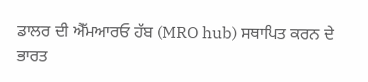ਡਾਲਰ ਦੀ ਐੱਮਆਰਓ ਹੱਬ (MRO hub) ਸਥਾਪਿਤ ਕਰਨ ਦੇ ਭਾਰਤ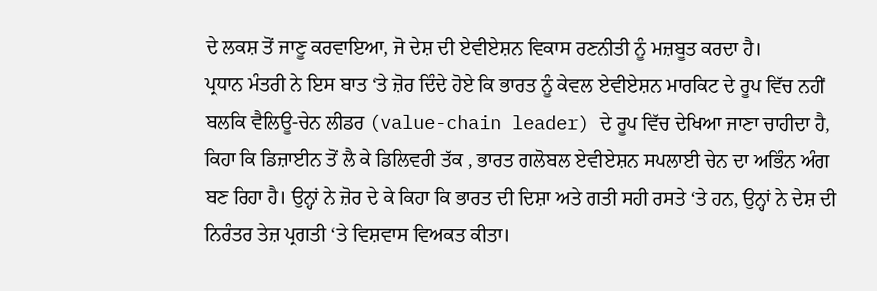ਦੇ ਲਕਸ਼ ਤੋਂ ਜਾਣੂ ਕਰਵਾਇਆ, ਜੋ ਦੇਸ਼ ਦੀ ਏਵੀਏਸ਼ਨ ਵਿਕਾਸ ਰਣਨੀਤੀ ਨੂੰ ਮਜ਼ਬੂਤ ਕਰਦਾ ਹੈ।
ਪ੍ਰਧਾਨ ਮੰਤਰੀ ਨੇ ਇਸ ਬਾਤ ‘ਤੇ ਜ਼ੋਰ ਦਿੰਦੇ ਹੋਏ ਕਿ ਭਾਰਤ ਨੂੰ ਕੇਵਲ ਏਵੀਏਸ਼ਨ ਮਾਰਕਿਟ ਦੇ ਰੂਪ ਵਿੱਚ ਨਹੀਂ ਬਲਕਿ ਵੈਲਿਊ-ਚੇਨ ਲੀਡਰ (value-chain leader) ਦੇ ਰੂਪ ਵਿੱਚ ਦੇਖਿਆ ਜਾਣਾ ਚਾਹੀਦਾ ਹੈ, ਕਿਹਾ ਕਿ ਡਿਜ਼ਾਈਨ ਤੋਂ ਲੈ ਕੇ ਡਿਲਿਵਰੀ ਤੱਕ , ਭਾਰਤ ਗਲੋਬਲ ਏਵੀਏਸ਼ਨ ਸਪਲਾਈ ਚੇਨ ਦਾ ਅਭਿੰਨ ਅੰਗ ਬਣ ਰਿਹਾ ਹੈ। ਉਨ੍ਹਾਂ ਨੇ ਜ਼ੋਰ ਦੇ ਕੇ ਕਿਹਾ ਕਿ ਭਾਰਤ ਦੀ ਦਿਸ਼ਾ ਅਤੇ ਗਤੀ ਸਹੀ ਰਸਤੇ ‘ਤੇ ਹਨ, ਉਨ੍ਹਾਂ ਨੇ ਦੇਸ਼ ਦੀ ਨਿਰੰਤਰ ਤੇਜ਼ ਪ੍ਰਗਤੀ ‘ਤੇ ਵਿਸ਼ਵਾਸ ਵਿਅਕਤ ਕੀਤਾ।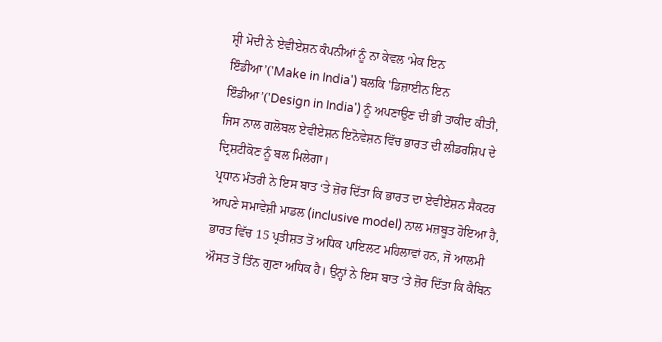ਸ਼੍ਰੀ ਮੋਦੀ ਨੇ ਏਵੀਏਸ਼ਨ ਕੰਪਨੀਆਂ ਨੂੰ ਨਾ ਕੇਵਲ ‘ਮੇਕ ਇਨ ਇੰਡੀਆ’('Make in India') ਬਲਕਿ 'ਡਿਜ਼ਾਈਨ ਇਨ ਇੰਡੀਆ’('Design in India') ਨੂੰ ਅਪਣਾਉਣ ਦੀ ਭੀ ਤਾਕੀਦ ਕੀਤੀ, ਜਿਸ ਨਾਲ ਗਲੋਬਲ ਏਵੀਏਸ਼ਨ ਇਨੋਵੇਸ਼ਨ ਵਿੱਚ ਭਾਰਤ ਦੀ ਲੀਡਰਸ਼ਿਪ ਦੇ ਦ੍ਰਿਸ਼ਟੀਕੋਣ ਨੂੰ ਬਲ ਮਿਲੇਗਾ।
ਪ੍ਰਧਾਨ ਮੰਤਰੀ ਨੇ ਇਸ ਬਾਤ ‘ਤੇ ਜ਼ੋਰ ਦਿੱਤਾ ਕਿ ਭਾਰਤ ਦਾ ਏਵੀਏਸ਼ਨ ਸੈਕਟਰ ਆਪਣੇ ਸਮਾਵੇਸ਼ੀ ਮਾਡਲ (inclusive model) ਨਾਲ ਮਜ਼ਬੂਤ ਹੋਇਆ ਹੈ, ਭਾਰਤ ਵਿੱਚ 15 ਪ੍ਰਤੀਸ਼ਤ ਤੋਂ ਅਧਿਕ ਪਾਇਲਟ ਮਹਿਲਾਵਾਂ ਹਨ, ਜੋ ਆਲਮੀ ਔਸਤ ਤੋਂ ਤਿੰਨ ਗੁਣਾ ਅਧਿਕ ਹੈ। ਉਨ੍ਹਾਂ ਨੇ ਇਸ ਬਾਤ ‘ਤੇ ਜ਼ੋਰ ਦਿੱਤਾ ਕਿ ਕੈਬਿਨ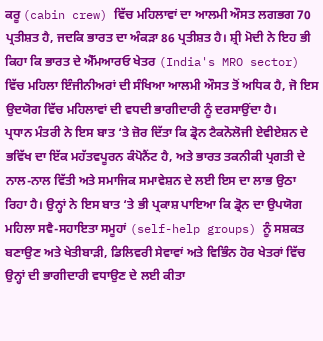ਕਰੂ (cabin crew) ਵਿੱਚ ਮਹਿਲਾਵਾਂ ਦਾ ਆਲਮੀ ਔਸਤ ਲਗਭਗ 70 ਪ੍ਰਤੀਸ਼ਤ ਹੈ, ਜਦਕਿ ਭਾਰਤ ਦਾ ਅੰਕੜਾ 86 ਪ੍ਰਤੀਸ਼ਤ ਹੈ। ਸ਼੍ਰੀ ਮੋਦੀ ਨੇ ਇਹ ਭੀ ਕਿਹਾ ਕਿ ਭਾਰਤ ਦੇ ਐੱਮਆਰਓ ਖੇਤਰ (India's MRO sector) ਵਿੱਚ ਮਹਿਲਾ ਇੰਜੀਨੀਅਰਾਂ ਦੀ ਸੰਖਿਆ ਆਲਮੀ ਔਸਤ ਤੋਂ ਅਧਿਕ ਹੈ, ਜੋ ਇਸ ਉਦਯੋਗ ਵਿੱਚ ਮਹਿਲਾਵਾਂ ਦੀ ਵਧਦੀ ਭਾਗੀਦਾਰੀ ਨੂੰ ਦਰਸਾਉਂਦਾ ਹੈ।
ਪ੍ਰਧਾਨ ਮੰਤਰੀ ਨੇ ਇਸ ਬਾਤ ‘ਤੇ ਜ਼ੋਰ ਦਿੱਤਾ ਕਿ ਡ੍ਰੋਨ ਟੈਕਨੋਲੋਜੀ ਏਵੀਏਸ਼ਨ ਦੇ ਭਵਿੱਖ ਦਾ ਇੱਕ ਮਹੱਤਵਪੂਰਨ ਕੰਪੋਨੈਂਟ ਹੈ, ਅਤੇ ਭਾਰਤ ਤਕਨੀਕੀ ਪ੍ਰਗਤੀ ਦੇ ਨਾਲ-ਨਾਲ ਵਿੱਤੀ ਅਤੇ ਸਮਾਜਿਕ ਸਮਾਵੇਸ਼ਨ ਦੇ ਲਈ ਇਸ ਦਾ ਲਾਭ ਉਠਾ ਰਿਹਾ ਹੈ। ਉਨ੍ਹਾਂ ਨੇ ਇਸ ਬਾਤ ‘ਤੇ ਭੀ ਪ੍ਰਕਾਸ਼ ਪਾਇਆ ਕਿ ਡ੍ਰੋਨ ਦਾ ਉਪਯੋਗ ਮਹਿਲਾ ਸਵੈ-ਸਹਾਇਤਾ ਸਮੂਹਾਂ (self-help groups) ਨੂੰ ਸਸ਼ਕਤ ਬਣਾਉਣ ਅਤੇ ਖੇਤੀਬਾੜੀ, ਡਿਲਿਵਰੀ ਸੇਵਾਵਾਂ ਅਤੇ ਵਿਭਿੰਨ ਹੋਰ ਖੇਤਰਾਂ ਵਿੱਚ ਉਨ੍ਹਾਂ ਦੀ ਭਾਗੀਦਾਰੀ ਵਧਾਉਣ ਦੇ ਲਈ ਕੀਤਾ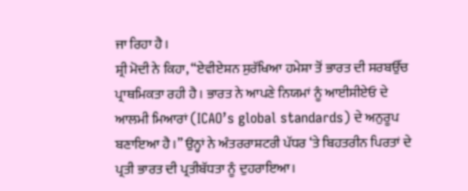ਜਾ ਰਿਹਾ ਹੈ।
ਸ਼੍ਰੀ ਮੋਦੀ ਨੇ ਕਿਹਾ, “ਏਵੀਏਸ਼ਨ ਸੁਰੱਖਿਆ ਹਮੇਸ਼ਾ ਤੋਂ ਭਾਰਤ ਦੀ ਸਰਬਉੱਚ ਪ੍ਰਾਥਮਿਕਤਾ ਰਹੀ ਹੈ। ਭਾਰਤ ਨੇ ਆਪਣੇ ਨਿਯਮਾਂ ਨੂੰ ਆਈਸੀਏਓ ਦੇ ਆਲਮੀ ਮਿਆਰਾਂ (ICAO’s global standards) ਦੇ ਅਨੁਰੂਪ ਬਣਾਇਆ ਹੈ।” ਉਨ੍ਹਾਂ ਨੇ ਅੰਤਰਰਾਸ਼ਟਰੀ ਪੱਧਰ ‘ਤੇ ਬਿਹਤਰੀਨ ਪਿਰਤਾਂ ਦੇ ਪ੍ਰਤੀ ਭਾਰਤ ਦੀ ਪ੍ਰਤੀਬੱਧਤਾ ਨੂੰ ਦੁਹਰਾਇਆ।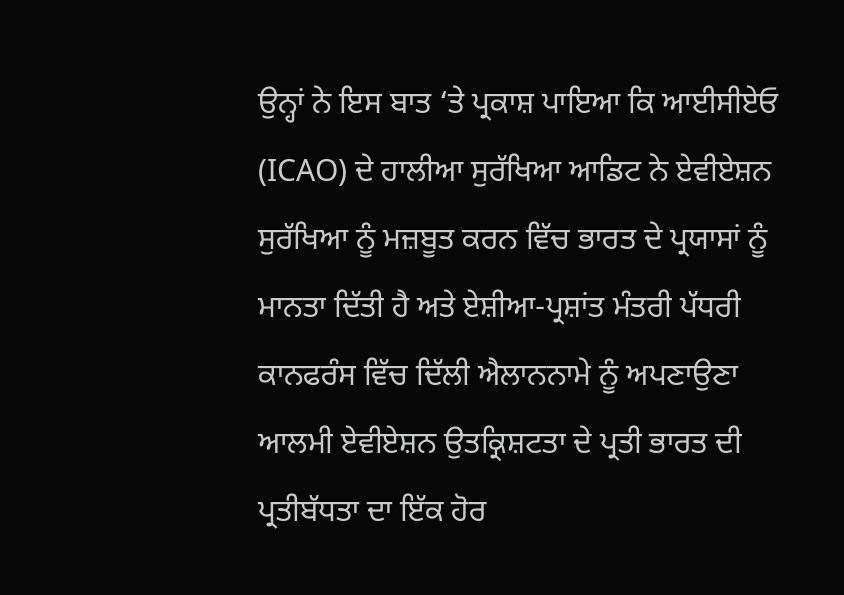ਉਨ੍ਹਾਂ ਨੇ ਇਸ ਬਾਤ ‘ਤੇ ਪ੍ਰਕਾਸ਼ ਪਾਇਆ ਕਿ ਆਈਸੀਏਓ (ICAO) ਦੇ ਹਾਲੀਆ ਸੁਰੱਖਿਆ ਆਡਿਟ ਨੇ ਏਵੀਏਸ਼ਨ ਸੁਰੱਖਿਆ ਨੂੰ ਮਜ਼ਬੂਤ ਕਰਨ ਵਿੱਚ ਭਾਰਤ ਦੇ ਪ੍ਰਯਾਸਾਂ ਨੂੰ ਮਾਨਤਾ ਦਿੱਤੀ ਹੈ ਅਤੇ ਏਸ਼ੀਆ-ਪ੍ਰਸ਼ਾਂਤ ਮੰਤਰੀ ਪੱਧਰੀ ਕਾਨਫਰੰਸ ਵਿੱਚ ਦਿੱਲੀ ਐਲਾਨਨਾਮੇ ਨੂੰ ਅਪਣਾਉਣਾ ਆਲਮੀ ਏਵੀਏਸ਼ਨ ਉਤਕ੍ਰਿਸ਼ਟਤਾ ਦੇ ਪ੍ਰਤੀ ਭਾਰਤ ਦੀ ਪ੍ਰਤੀਬੱਧਤਾ ਦਾ ਇੱਕ ਹੋਰ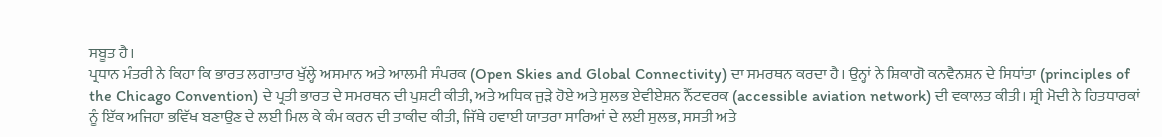ਸਬੂਤ ਹੈ।
ਪ੍ਰਧਾਨ ਮੰਤਰੀ ਨੇ ਕਿਹਾ ਕਿ ਭਾਰਤ ਲਗਾਤਾਰ ਖੁੱਲ੍ਹੇ ਅਸਮਾਨ ਅਤੇ ਆਲਮੀ ਸੰਪਰਕ (Open Skies and Global Connectivity) ਦਾ ਸਮਰਥਨ ਕਰਦਾ ਹੈ। ਉਨ੍ਹਾਂ ਨੇ ਸ਼ਿਕਾਗੋ ਕਨਵੈਨਸ਼ਨ ਦੇ ਸਿਧਾਂਤਾ (principles of the Chicago Convention) ਦੇ ਪ੍ਰਤੀ ਭਾਰਤ ਦੇ ਸਮਰਥਨ ਦੀ ਪੁਸ਼ਟੀ ਕੀਤੀ, ਅਤੇ ਅਧਿਕ ਜੁੜੇ ਹੋਏ ਅਤੇ ਸੁਲਭ ਏਵੀਏਸ਼ਨ ਨੈੱਟਵਰਕ (accessible aviation network) ਦੀ ਵਕਾਲਤ ਕੀਤੀ। ਸ਼੍ਰੀ ਮੋਦੀ ਨੇ ਹਿਤਧਾਰਕਾਂ ਨੂੰ ਇੱਕ ਅਜਿਹਾ ਭਵਿੱਖ ਬਣਾਉਣ ਦੇ ਲਈ ਮਿਲ ਕੇ ਕੰਮ ਕਰਨ ਦੀ ਤਾਕੀਦ ਕੀਤੀ, ਜਿੱਥੇ ਹਵਾਈ ਯਾਤਰਾ ਸਾਰਿਆਂ ਦੇ ਲਈ ਸੁਲਭ, ਸਸਤੀ ਅਤੇ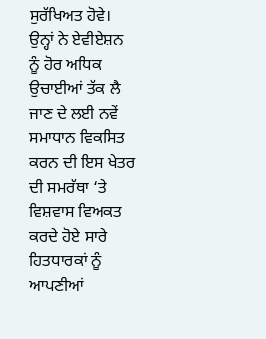ਸੁਰੱਖਿਅਤ ਹੋਵੇ। ਉਨ੍ਹਾਂ ਨੇ ਏਵੀਏਸ਼ਨ ਨੂੰ ਹੋਰ ਅਧਿਕ ਉਚਾਈਆਂ ਤੱਕ ਲੈ ਜਾਣ ਦੇ ਲਈ ਨਵੇਂ ਸਮਾਧਾਨ ਵਿਕਸਿਤ ਕਰਨ ਦੀ ਇਸ ਖੇਤਰ ਦੀ ਸਮਰੱਥਾ ‘ਤੇ ਵਿਸ਼ਵਾਸ ਵਿਅਕਤ ਕਰਦੇ ਹੋਏ ਸਾਰੇ ਹਿਤਧਾਰਕਾਂ ਨੂੰ ਆਪਣੀਆਂ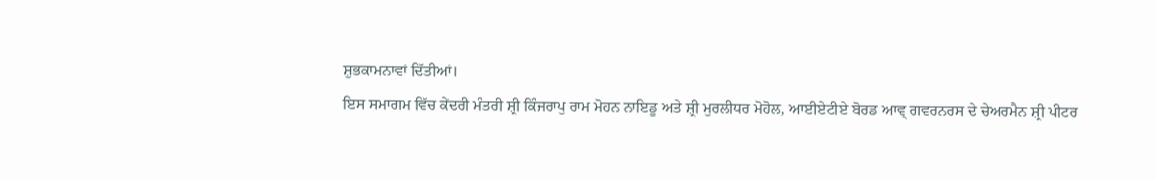ਸ਼ੁਭਕਾਮਨਾਵਾਂ ਦਿੱਤੀਆਂ।
ਇਸ ਸਮਾਗਮ ਵਿੱਚ ਕੇਂਦਰੀ ਮੰਤਰੀ ਸ਼੍ਰੀ ਕਿੰਜਰਾਪੁ ਰਾਮ ਮੋਹਨ ਨਾਇਡੂ ਅਤੇ ਸ਼੍ਰੀ ਮੁਰਲੀਧਰ ਮੋਹੋਲ, ਆਈਏਟੀਏ ਬੋਰਡ ਆਵ੍ ਗਵਰਨਰਸ ਦੇ ਚੇਅਰਮੈਨ ਸ਼੍ਰੀ ਪੀਟਰ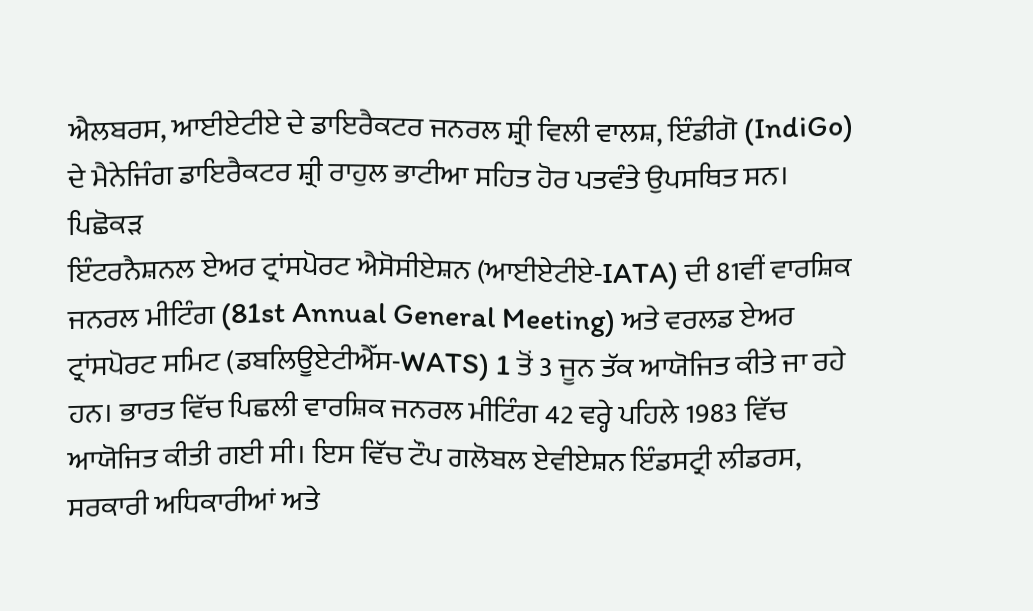ਐਲਬਰਸ, ਆਈਏਟੀਏ ਦੇ ਡਾਇਰੈਕਟਰ ਜਨਰਲ ਸ਼੍ਰੀ ਵਿਲੀ ਵਾਲਸ਼, ਇੰਡੀਗੋ (IndiGo) ਦੇ ਮੈਨੇਜਿੰਗ ਡਾਇਰੈਕਟਰ ਸ਼੍ਰੀ ਰਾਹੁਲ ਭਾਟੀਆ ਸਹਿਤ ਹੋਰ ਪਤਵੰਤੇ ਉਪਸਥਿਤ ਸਨ।
ਪਿਛੋਕੜ
ਇੰਟਰਨੈਸ਼ਨਲ ਏਅਰ ਟ੍ਰਾਂਸਪੋਰਟ ਐਸੋਸੀਏਸ਼ਨ (ਆਈਏਟੀਏ-IATA) ਦੀ 81ਵੀਂ ਵਾਰਸ਼ਿਕ ਜਨਰਲ ਮੀਟਿੰਗ (81st Annual General Meeting) ਅਤੇ ਵਰਲਡ ਏਅਰ ਟ੍ਰਾਂਸਪੋਰਟ ਸਮਿਟ (ਡਬਲਿਊਏਟੀਐੱਸ-WATS) 1 ਤੋਂ 3 ਜੂਨ ਤੱਕ ਆਯੋਜਿਤ ਕੀਤੇ ਜਾ ਰਹੇ ਹਨ। ਭਾਰਤ ਵਿੱਚ ਪਿਛਲੀ ਵਾਰਸ਼ਿਕ ਜਨਰਲ ਮੀਟਿੰਗ 42 ਵਰ੍ਹੇ ਪਹਿਲੇ 1983 ਵਿੱਚ ਆਯੋਜਿਤ ਕੀਤੀ ਗਈ ਸੀ। ਇਸ ਵਿੱਚ ਟੌਪ ਗਲੋਬਲ ਏਵੀਏਸ਼ਨ ਇੰਡਸਟ੍ਰੀ ਲੀਡਰਸ, ਸਰਕਾਰੀ ਅਧਿਕਾਰੀਆਂ ਅਤੇ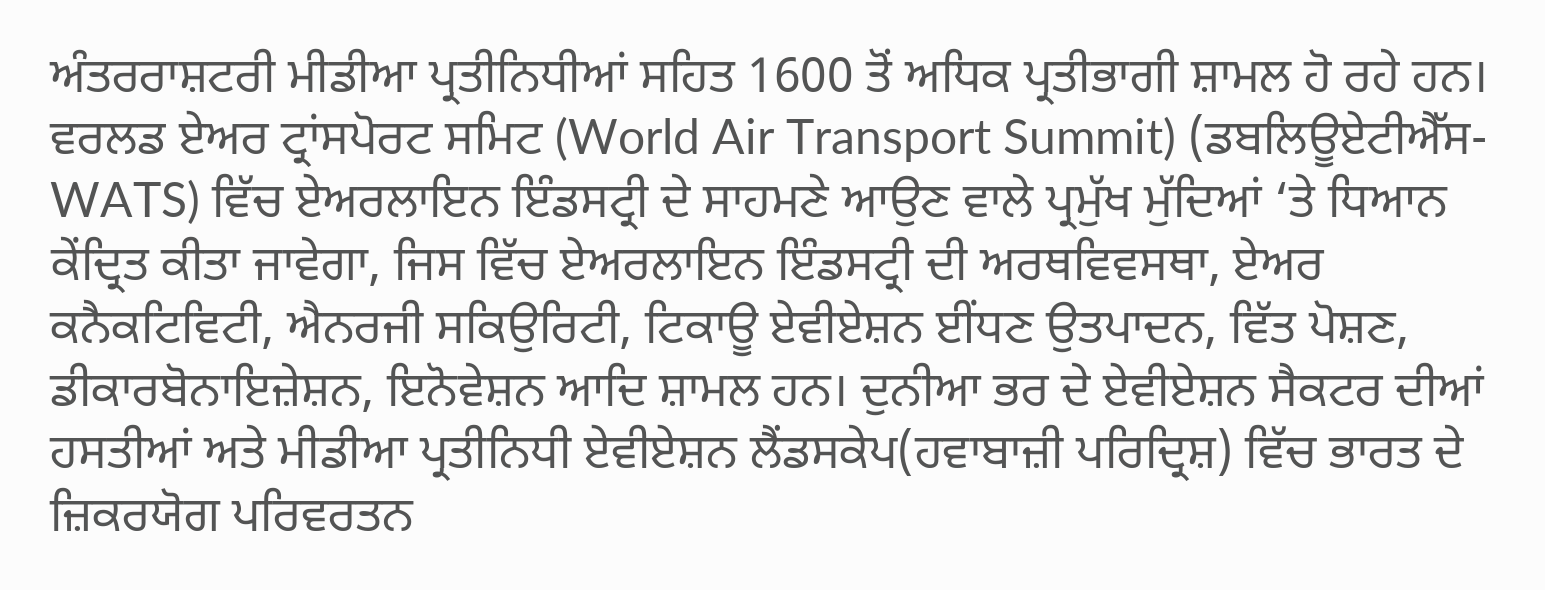ਅੰਤਰਰਾਸ਼ਟਰੀ ਮੀਡੀਆ ਪ੍ਰਤੀਨਿਧੀਆਂ ਸਹਿਤ 1600 ਤੋਂ ਅਧਿਕ ਪ੍ਰਤੀਭਾਗੀ ਸ਼ਾਮਲ ਹੋ ਰਹੇ ਹਨ।
ਵਰਲਡ ਏਅਰ ਟ੍ਰਾਂਸਪੋਰਟ ਸਮਿਟ (World Air Transport Summit) (ਡਬਲਿਊਏਟੀਐੱਸ-WATS) ਵਿੱਚ ਏਅਰਲਾਇਨ ਇੰਡਸਟ੍ਰੀ ਦੇ ਸਾਹਮਣੇ ਆਉਣ ਵਾਲੇ ਪ੍ਰਮੁੱਖ ਮੁੱਦਿਆਂ ‘ਤੇ ਧਿਆਨ ਕੇਂਦ੍ਰਿਤ ਕੀਤਾ ਜਾਵੇਗਾ, ਜਿਸ ਵਿੱਚ ਏਅਰਲਾਇਨ ਇੰਡਸਟ੍ਰੀ ਦੀ ਅਰਥਵਿਵਸਥਾ, ਏਅਰ ਕਨੈਕਟਿਵਿਟੀ, ਐਨਰਜੀ ਸਕਿਉਰਿਟੀ, ਟਿਕਾਊ ਏਵੀਏਸ਼ਨ ਈਂਧਣ ਉਤਪਾਦਨ, ਵਿੱਤ ਪੋਸ਼ਣ, ਡੀਕਾਰਬੋਨਾਇਜ਼ੇਸ਼ਨ, ਇਨੋਵੇਸ਼ਨ ਆਦਿ ਸ਼ਾਮਲ ਹਨ। ਦੁਨੀਆ ਭਰ ਦੇ ਏਵੀਏਸ਼ਨ ਸੈਕਟਰ ਦੀਆਂ ਹਸਤੀਆਂ ਅਤੇ ਮੀਡੀਆ ਪ੍ਰਤੀਨਿਧੀ ਏਵੀਏਸ਼ਨ ਲੈਂਡਸਕੇਪ(ਹਵਾਬਾਜ਼ੀ ਪਰਿਦ੍ਰਿਸ਼) ਵਿੱਚ ਭਾਰਤ ਦੇ ਜ਼ਿਕਰਯੋਗ ਪਰਿਵਰਤਨ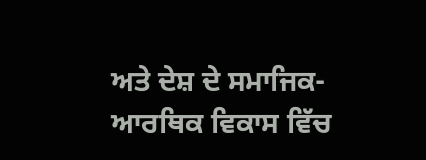ਅਤੇ ਦੇਸ਼ ਦੇ ਸਮਾਜਿਕ-ਆਰਥਿਕ ਵਿਕਾਸ ਵਿੱਚ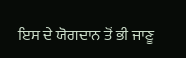ਇਸ ਦੇ ਯੋਗਦਾਨ ਤੋਂ ਭੀ ਜਾਣੂ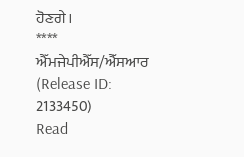ਹੋਣਗੇ।
****
ਐੱਮਜੇਪੀਐੱਸ/ਐੱਸਆਰ
(Release ID: 2133450)
Read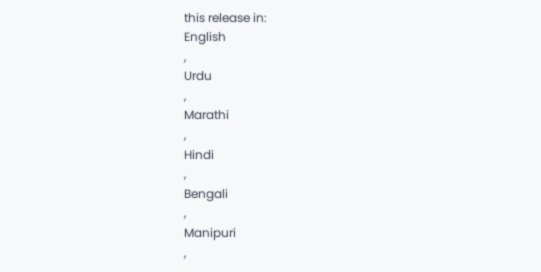this release in:
English
,
Urdu
,
Marathi
,
Hindi
,
Bengali
,
Manipuri
,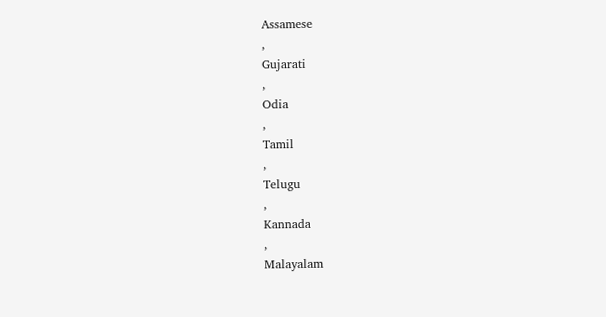Assamese
,
Gujarati
,
Odia
,
Tamil
,
Telugu
,
Kannada
,
Malayalam